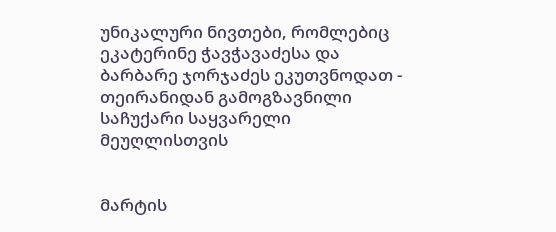უნიკალური ნივთები, რომლებიც ეკატერინე ჭავჭავაძესა და ბარბარე ჯორჯაძეს ეკუთვნოდათ - თეირანიდან გამოგზავნილი საჩუქარი საყვარელი მეუღლისთვის


მარტის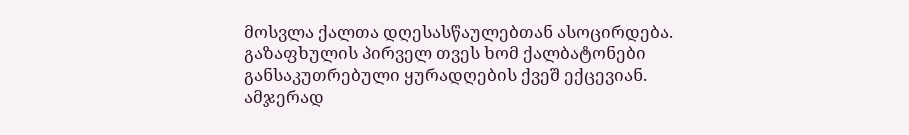მოსვლა ქალთა დღესასწაულებთან ასოცირდება. გაზაფხულის პირველ თვეს ხომ ქალბატონები განსაკუთრებული ყურადღების ქვეშ ექცევიან.  ამჯერად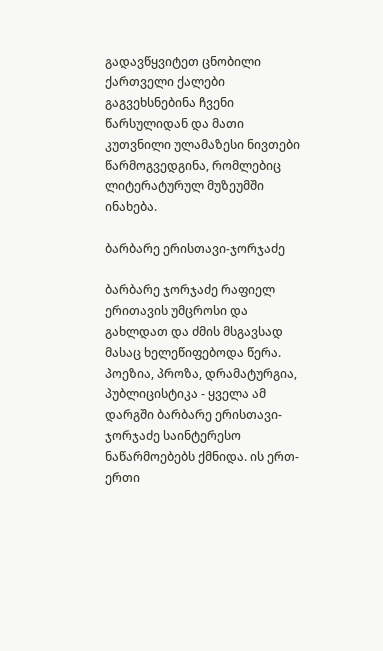გადავწყვიტეთ ცნობილი ქართველი ქალები გაგვეხსნებინა ჩვენი წარსულიდან და მათი კუთვნილი ულამაზესი ნივთები წარმოგვედგინა, რომლებიც ლიტერატურულ მუზეუმში ინახება.

ბარბარე ერისთავი-ჯორჯაძე

ბარბარე ჯორჯაძე რაფიელ ერითავის უმცროსი და გახლდათ და ძმის მსგავსად მასაც ხელეწიფებოდა წერა. პოეზია, პროზა, დრამატურგია, პუბლიცისტიკა - ყველა ამ დარგში ბარბარე ერისთავი-ჯორჯაძე საინტერესო ნაწარმოებებს ქმნიდა. ის ერთ-ერთი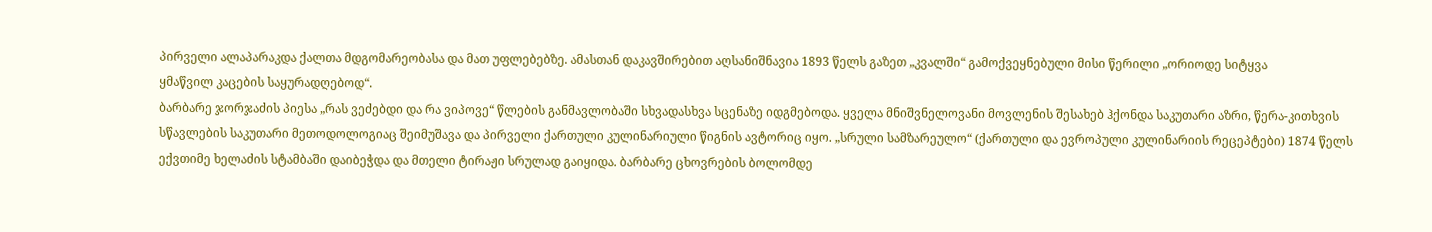პირველი ალაპარაკდა ქალთა მდგომარეობასა და მათ უფლებებზე. ამასთან დაკავშირებით აღსანიშნავია 1893 წელს გაზეთ „კვალში“ გამოქვეყნებული მისი წერილი „ორიოდე სიტყვა
ყმაწვილ კაცების საყურადღებოდ“.
ბარბარე ჯორჯაძის პიესა „რას ვეძებდი და რა ვიპოვე“ წლების განმავლობაში სხვადასხვა სცენაზე იდგმებოდა. ყველა მნიშვნელოვანი მოვლენის შესახებ ჰქონდა საკუთარი აზრი, წერა-კითხვის სწავლების საკუთარი მეთოდოლოგიაც შეიმუშავა და პირველი ქართული კულინარიული წიგნის ავტორიც იყო. „სრული სამზარეულო“ (ქართული და ევროპული კულინარიის რეცეპტები) 1874 წელს ექვთიმე ხელაძის სტამბაში დაიბეჭდა და მთელი ტირაჟი სრულად გაიყიდა. ბარბარე ცხოვრების ბოლომდე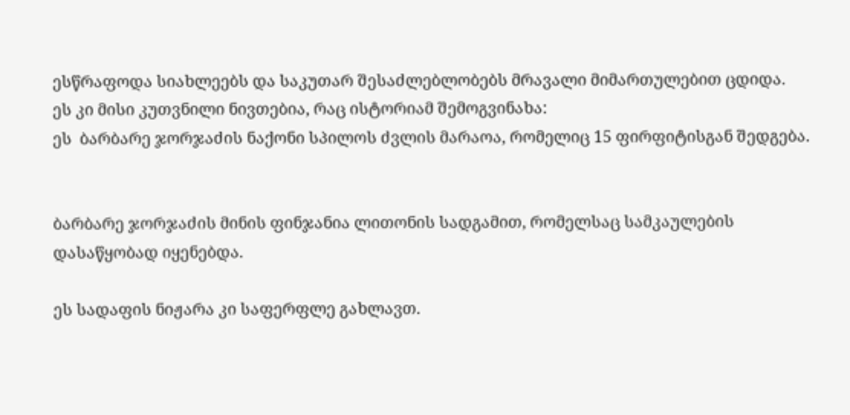ესწრაფოდა სიახლეებს და საკუთარ შესაძლებლობებს მრავალი მიმართულებით ცდიდა.
ეს კი მისი კუთვნილი ნივთებია, რაც ისტორიამ შემოგვინახა:
ეს  ბარბარე ჯორჯაძის ნაქონი სპილოს ძვლის მარაოა, რომელიც 15 ფირფიტისგან შედგება.


ბარბარე ჯორჯაძის მინის ფინჯანია ლითონის სადგამით, რომელსაც სამკაულების დასაწყობად იყენებდა.

ეს სადაფის ნიჟარა კი საფერფლე გახლავთ.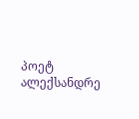პოეტ ალექსანდრე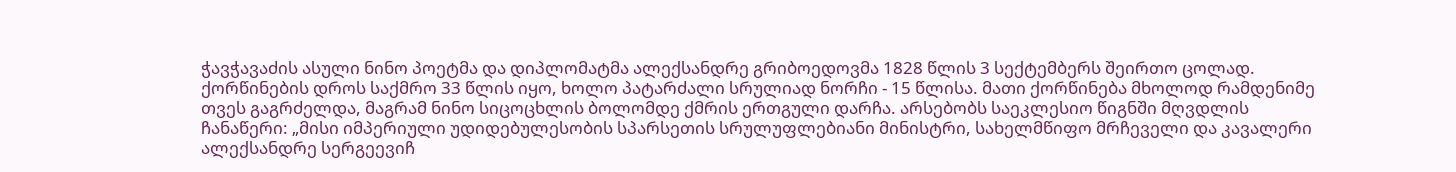ჭავჭავაძის ასული ნინო პოეტმა და დიპლომატმა ალექსანდრე გრიბოედოვმა 1828 წლის 3 სექტემბერს შეირთო ცოლად. ქორწინების დროს საქმრო 33 წლის იყო, ხოლო პატარძალი სრულიად ნორჩი - 15 წლისა. მათი ქორწინება მხოლოდ რამდენიმე თვეს გაგრძელდა, მაგრამ ნინო სიცოცხლის ბოლომდე ქმრის ერთგული დარჩა. არსებობს საეკლესიო წიგნში მღვდლის ჩანაწერი: „მისი იმპერიული უდიდებულესობის სპარსეთის სრულუფლებიანი მინისტრი, სახელმწიფო მრჩეველი და კავალერი ალექსანდრე სერგეევიჩ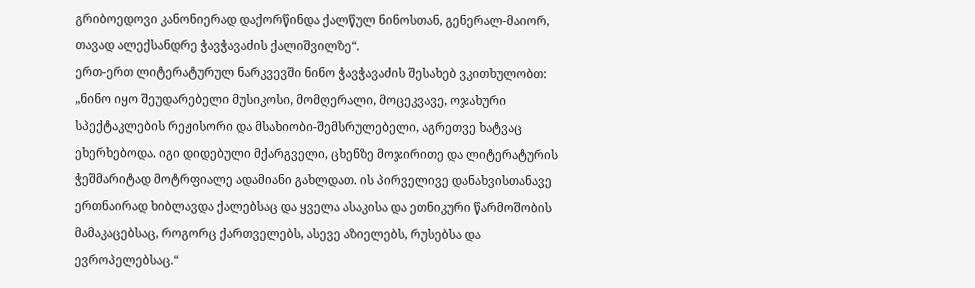გრიბოედოვი კანონიერად დაქორწინდა ქალწულ ნინოსთან, გენერალ-მაიორ, თავად ალექსანდრე ჭავჭავაძის ქალიშვილზე“.
ერთ-ერთ ლიტერატურულ ნარკვევში ნინო ჭავჭავაძის შესახებ ვკითხულობთ: „ნინო იყო შეუდარებელი მუსიკოსი, მომღერალი, მოცეკვავე, ოჯახური სპექტაკლების რეჟისორი და მსახიობი-შემსრულებელი, აგრეთვე ხატვაც ეხერხებოდა. იგი დიდებული მქარგველი, ცხენზე მოჯირითე და ლიტერატურის ჭეშმარიტად მოტრფიალე ადამიანი გახლდათ. ის პირველივე დანახვისთანავე ერთნაირად ხიბლავდა ქალებსაც და ყველა ასაკისა და ეთნიკური წარმოშობის მამაკაცებსაც, როგორც ქართველებს, ასევე აზიელებს, რუსებსა და ევროპელებსაც.“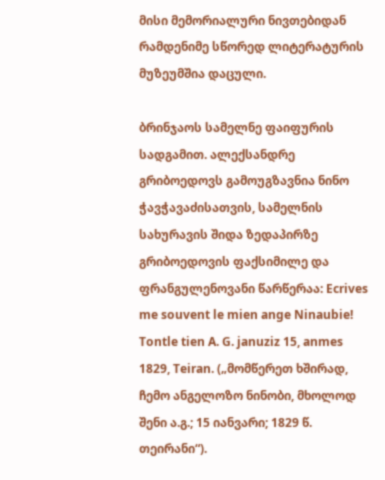მისი მემორიალური ნივთებიდან რამდენიმე სწორედ ლიტერატურის მუზეუმშია დაცული.

ბრინჯაოს სამელნე ფაიფურის სადგამით. ალექსანდრე გრიბოედოვს გამოუგზავნია ნინო ჭავჭავაძისათვის, სამელნის სახურავის შიდა ზედაპირზე გრიბოედოვის ფაქსიმილე და ფრანგულენოვანი წარწერაა: Ecrives me souvent le mien ange Ninaubie! Tontle tien A. G. januziz 15, anmes 1829, Teiran. („მომწერეთ ხშირად, ჩემო ანგელოზო ნინობი, მხოლოდ შენი ა.გ.; 15 იანვარი; 1829 წ. თეირანი“).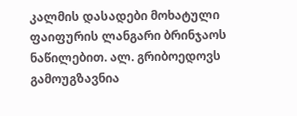კალმის დასადები მოხატული ფაიფურის ლანგარი ბრინჯაოს ნაწილებით. ალ. გრიბოედოვს გამოუგზავნია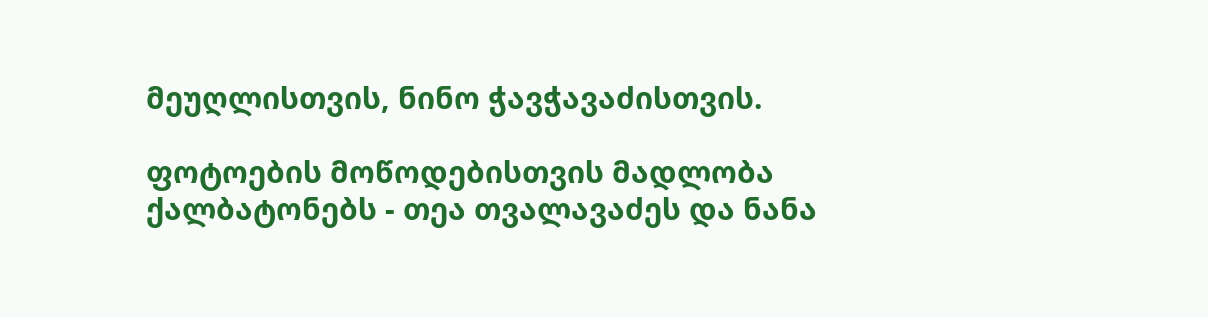მეუღლისთვის, ნინო ჭავჭავაძისთვის.

ფოტოების მოწოდებისთვის მადლობა ქალბატონებს - თეა თვალავაძეს და ნანა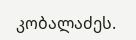კობალაძეს.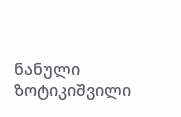ნანული ზოტიკიშვილი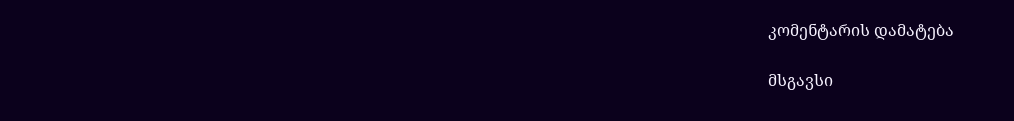კომენტარის დამატება

მსგავსი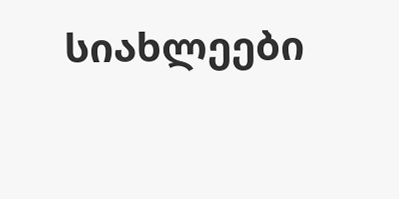სიახლეები